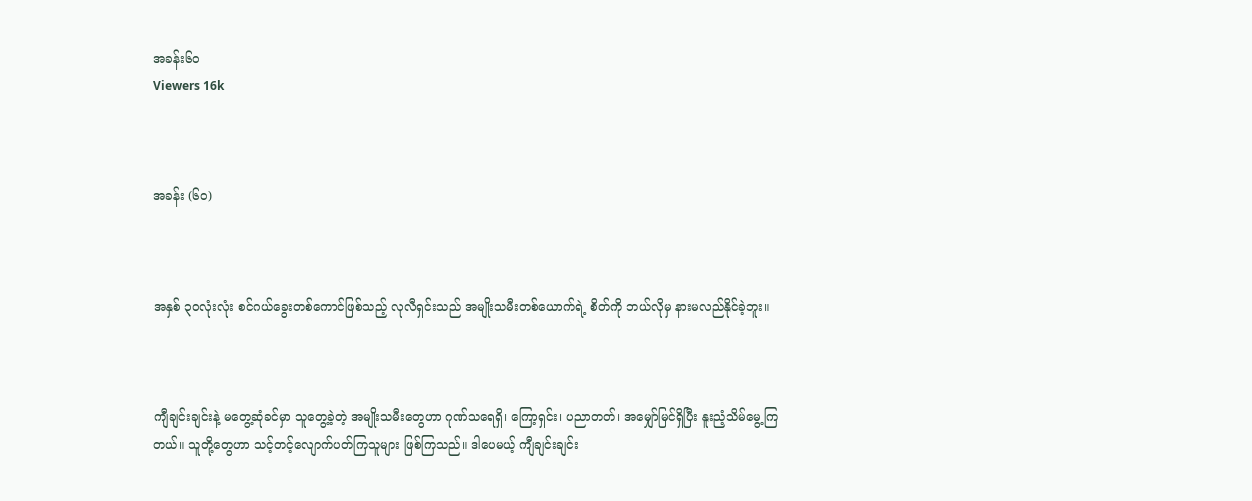အခန်း၆၀
Viewers 16k



အခန်း (၆၀)



အနှစ် ၃၀လုံးလုံး စင်ဂယ်ခွေးတစ်ကောင်ဖြစ်သည့် လုလီရှင်းသည် အမျိုးသမီးတစ်ယောက်ရဲ့ စိတ်ကို ဘယ်လိုမှ နားမလည်နိုင်ခဲ့ဘူး။



ကျီချင်းချင်းနဲ့ မတွေ့ဆုံခင်မှာ သူတွေ့ခဲ့တဲ့ အမျိုးသမီးတွေဟာ ဂုဏ်သရေရှိ၊ ကြော့ရှင်း၊ ပညာတတ်၊ အမျှော်မြင်ရှိပြီး နူးညံ့သိမ်မွေ့ကြတယ်။ သူတို့တွေဟာ သင့်တင့်လျောက်ပတ်ကြသူများ ဖြစ်ကြသည်။ ဒါပေမယ့် ကျီချင်းချင်း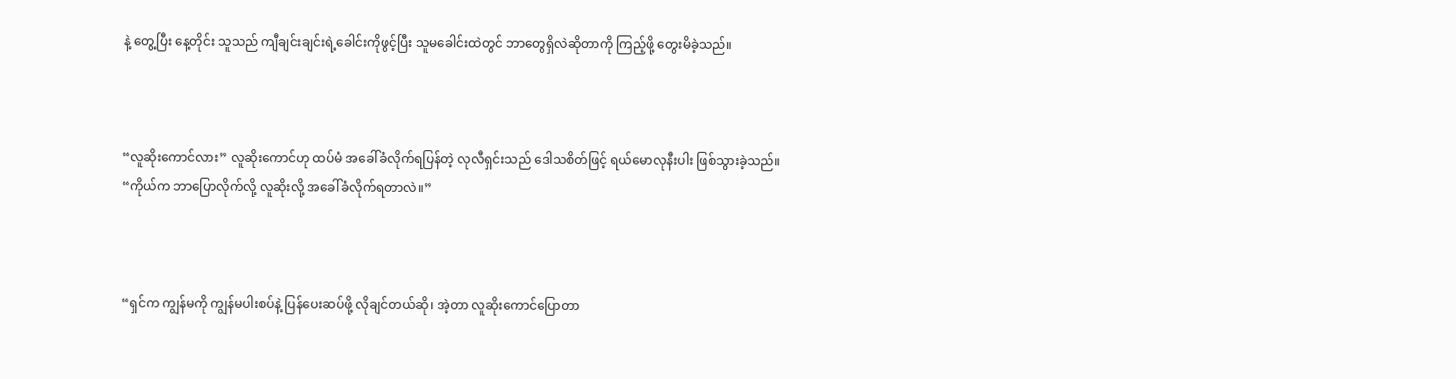နဲ့ တွေ့ပြီး နေ့တိုင်း သူသည် ကျီချင်းချင်းရဲ့ခေါင်းကိုဖွင့်ပြီး သူမခေါင်းထဲတွင် ဘာတွေရှိလဲဆိုတာကို ကြည့်ဖို့ တွေးမိခဲ့သည်။



“လူဆိုးကောင်လား” လူဆိုးကောင်ဟု ထပ်မံ အခေါ်ခံလိုက်ရပြန်တဲ့ လုလီရှင်းသည် ဒေါသစိတ်ဖြင့် ရယ်မောလုနီးပါး ဖြစ်သွားခဲ့သည်။ “ကိုယ်က ဘာပြောလိုက်လို့ လူဆိုးလို့ အခေါ်ခံလိုက်ရတာလဲ။”



“ရှင်က ကျွန်မကို ကျွန်မပါးစပ်နဲ့ ပြန်ပေးဆပ်ဖို့ လိုချင်တယ်ဆို၊ အဲ့တာ လူဆိုးကောင်ပြောတာ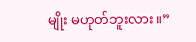မျိုး မဟုတ်ဘူးလား။”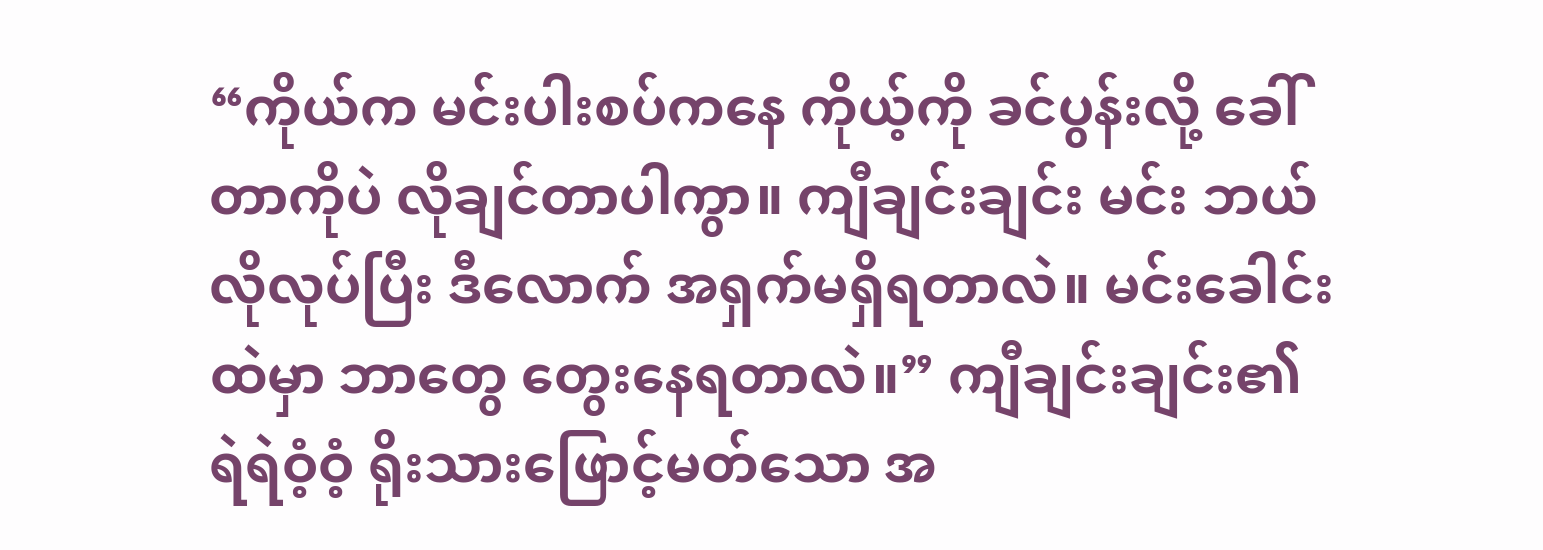“ကိုယ်က မင်းပါးစပ်ကနေ ကိုယ့်ကို ခင်ပွန်းလို့ ခေါ်တာကိုပဲ လိုချင်တာပါကွာ။ ကျီချင်းချင်း မင်း ဘယ်လိုလုပ်ပြီး ဒီလောက် အရှက်မရှိရတာလဲ။ မင်းခေါင်းထဲမှာ ဘာတွေ တွေးနေရတာလဲ။” ကျီချင်းချင်း၏ ရဲရဲဝံ့ဝံ့ ရိုးသားဖြောင့်မတ်သော အ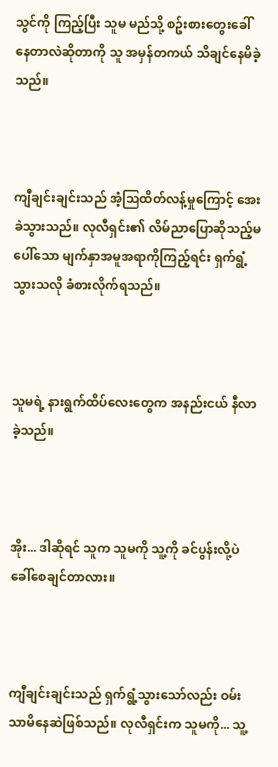သွင်ကို ကြည့်ပြီး သူမ မည်သို့ စဥ်းစားတွေးခေါ် နေတာလဲဆိုတာကို သူ အမှန်တကယ် သိချင်နေမိခဲ့သည်။



ကျီချင်းချင်းသည် အံ့သြထိတ်လန့်မှုကြောင့် အေးခဲသွားသည်။ လုလီရှင်း၏ လိမ်ညာပြောဆိုသည့်မပေါ်သော မျက်နှာအမူအရာကိုကြည့်ရင်း ရှက်ရွံ့သွားသလို ခံစားလိုက်ရသည်။



သူမရဲ့ နားရွက်ထိပ်လေးတွေက အနည်းငယ် နီလာခဲ့သည်။



အိုး... ဒါဆိုရင် သူက သူမကို သူ့ကို ခင်ပွန်းလို့ပဲ ခေါ်စေချင်တာလား။



ကျီချင်းချင်းသည် ရှက်ရွံ့သွားသော်လည်း ဝမ်းသာမိနေဆဲဖြစ်သည်။ လုလီရှင်းက သူမကို... သူ့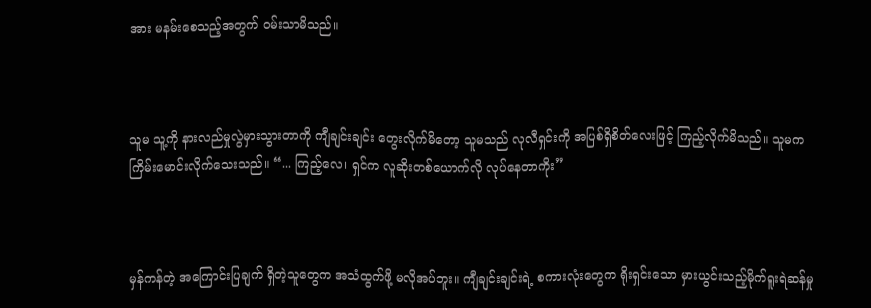အား မနမ်းစေသည့်အတွက် ဝမ်းသာမိသည်။



သူမ သူ့ကို နားလည်မှုလွဲမှားသွားတာကို ကျီချင်းချင်း တွေးလိုက်မိ‌တော့ သူမသည် လုလီရှင်းကို အပြစ်ရှိစိတ်လေးဖြင့် ကြည့်လိုက်မိသည်။ သူမက ကြိမ်းမောင်းလိုက်သေးသည်။ “... ကြည့်လေ၊ ရှင်က လူဆိုးတစ်ယောက်လို လုပ်နေတာကိုး”



မှန်ကန်တဲ့ အကြောင်းပြချက် ရှိတဲ့သူတွေက အသံထွက်ဖို့ မလိုအပ်ဘူး။ ကျီချင်းချင်းရဲ့ စကားလုံးတွေက ရိုးရှင်းသော မှားယွင်းသည့်မိုက်ရူးရဲဆန်မှု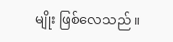မျိုး ဖြစ်လေသည်။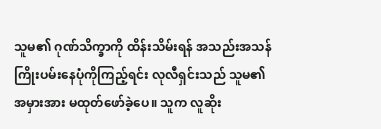သူမ၏ ဂုဏ်သိက္ခာကို ထိန်းသိမ်းရန် အသည်းအသန် ကြိုးပမ်းနေပုံကိုကြည့်ရင်း လုလီရှင်းသည် သူမ၏ အမှားအား မထုတ်ဖော်ခဲ့ပေ။ သူက လူဆိုး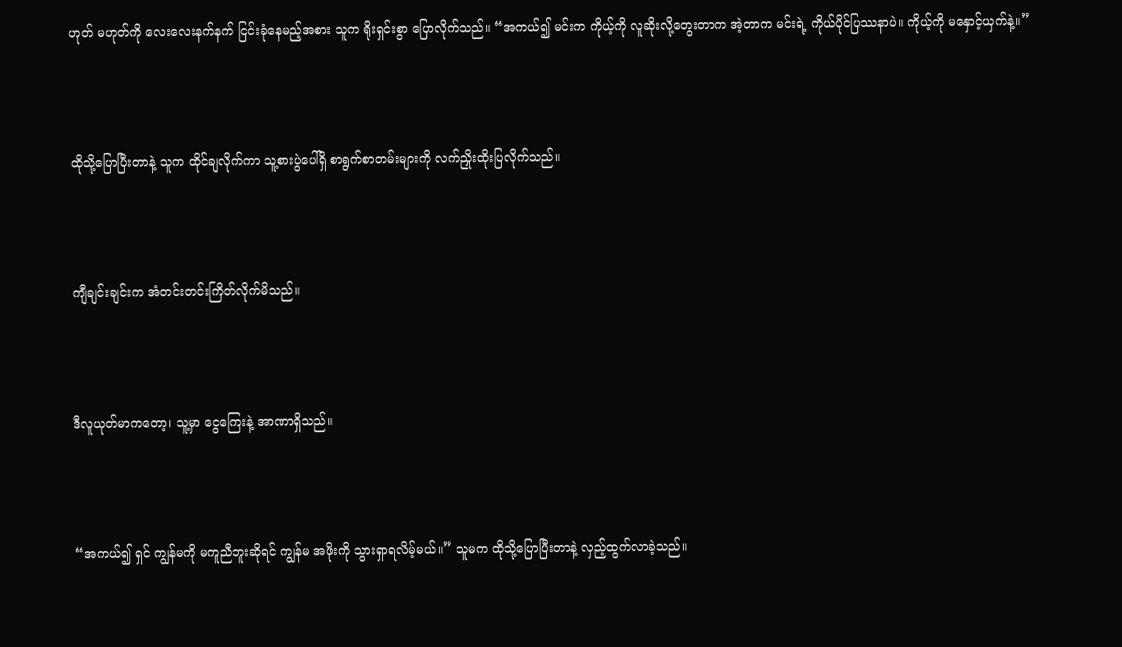ဟုတ် မဟုတ်ကို လေးလေးနက်နက် ငြင်းခုံနေမည့်အစား သူက ရိုးရှင်းစွာ ပြောလိုက်သည်။ “အကယ်၍ မင်းက ကိုယ့်ကို လူဆိုးလို့တွေးတာက အဲ့တာက မင်းရဲ့ ကိုယ်ပိုင်ပြဿနာပဲ။ ကိုယ့်ကို မနှောင့်ယှက်နဲ့။”



ထိုသို့ပြောပြီးတာနဲ့ သူက ထိုင်ချလိုက်ကာ သူ့စားပွဲပေါ်ရှိ စာရွက်စာတမ်းများကို လက်ညှိုးထိုးပြလိုက်သည်။



ကျီချင်းချင်းက အံတင်းတင်းကြိတ်လိုက်မိသည်။



ဒီလူယုတ်မာကတော့၊ သူ့မှာ ငွေကြေးနဲ့ အာဏာရှိသည်။



“အကယ်၍ ရှင် ကျွန်မကို မကူညီဘူးဆိုရင် ကျွန်မ အဖိုးကို သွားရှာရလိမ့်မယ်။” သူမက ထိုသို့ပြောပြီးတာနဲ့ လှည့်ထွက်လာခဲ့သည်။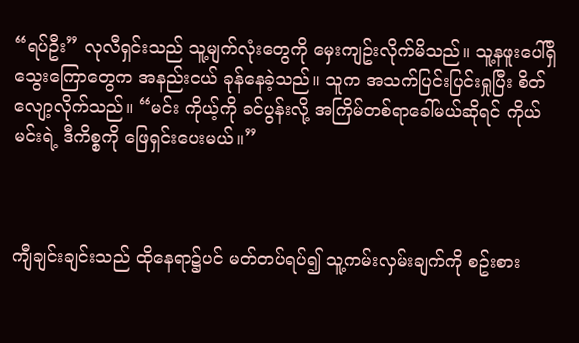“ရပ်ဦး” လုလီရှင်းသည် သူ့မျက်လုံးတွေကို မှေးကျဥ်းလိုက်မိသည်။ သူ့နဖူးပေါ်ရှိ သွေးကြောတွေက အနည်းငယ် ခုန်နေခဲ့သည်။ သူက အသက်ပြင်းပြင်းရှုပြီး စိတ်လျော့လိုက်သည်။ “မင်း ကိုယ့်ကို ခင်ပွန်းလို့ အကြိမ်တစ်ရာခေါ်မယ်ဆိုရင် ကိုယ် မင်းရဲ့ ဒီကိစ္စကို ဖြေရှင်းပေးမယ်။”



ကျီချင်းချင်းသည် ထိုနေရာ၌ပင် မတ်တပ်ရပ်၍ သူ့ကမ်းလှမ်းချက်ကို စဥ်းစား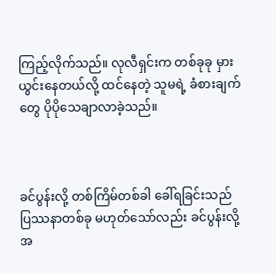ကြည့်လိုက်သည်။ လုလီရှင်းက တစ်ခုခု မှားယွင်းနေတယ်လို့ ထင်နေတဲ့ သူမရဲ့ ခံစားချက်တွေ ပိုပိုသေချာလာခဲ့သည်။



ခင်ပွန်းလို့ တစ်ကြိမ်တစ်ခါ ခေါ်ရခြင်းသည် ပြဿနာတစ်ခု မဟုတ်သော်လည်း ခင်ပွန်းလို့ အ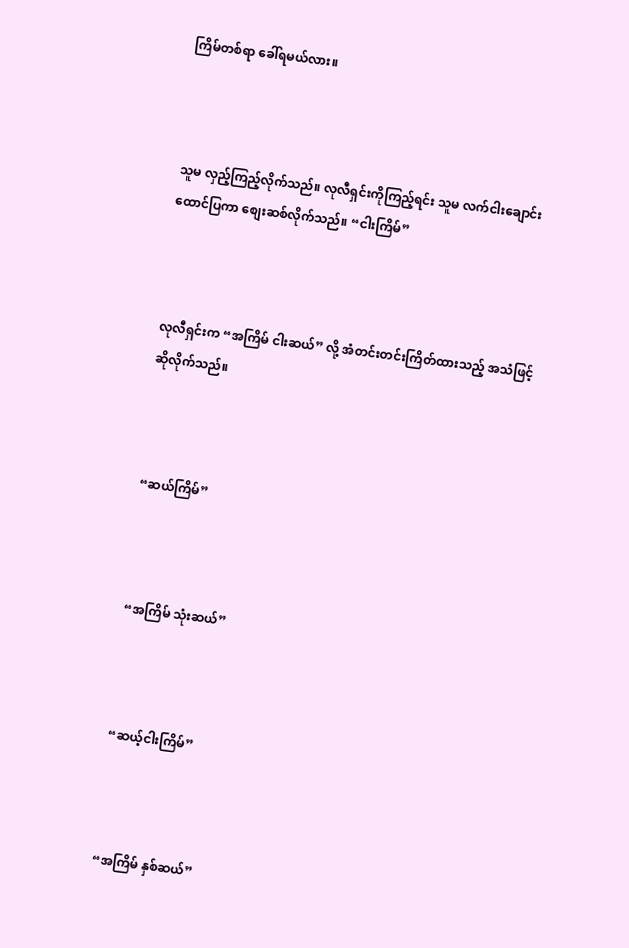ကြိမ်တစ်ရာ ခေါ်ရမယ်လား။



သူမ လှည့်ကြည့်လိုက်သည်။ လုလီရှင်းကိုကြည့်ရင်း သူမ လက်ငါးချောင်းထောင်ပြကာ စျေးဆစ်လိုက်သည်။ “ငါးကြိမ်”



လုလီရှင်းက “အကြိမ် ငါးဆယ်” လို့ အံတင်းတင်းကြိတ်ထားသည့် အသံဖြင့် ဆိုလိုက်သည်။



“ဆယ်ကြိမ်”



“အကြိမ် သုံးဆယ်”



“ဆယ့်ငါးကြိမ်”



“အကြိမ် နှစ်ဆယ်”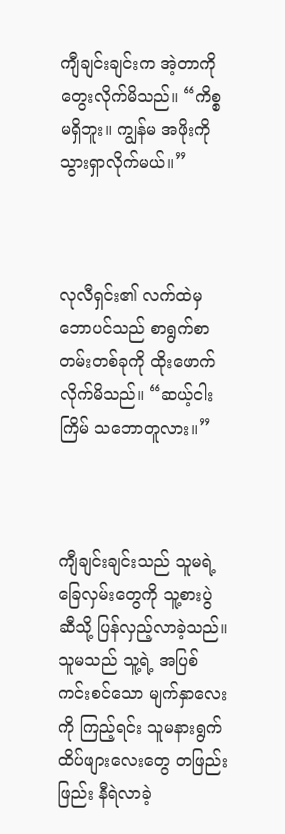ကျီချင်းချင်းက အဲ့တာကို တွေးလိုက်မိသည်။ “ကိစ္စမရှိဘူး။ ကျွန်မ အဖိုးကို သွားရှာလိုက်မယ်။”



လုလီရှင်း၏ လက်ထဲမှ ဘောပင်သည် စာရွက်စာတမ်းတစ်ခုကို ထိုးဖောက်လိုက်မိသည်။ “ဆယ့်ငါးကြိမ် သဘောတူလား။”



ကျီချင်းချင်းသည် သူမရဲ့ ခြေလှမ်းတွေကို သူ့စားပွဲဆီသို့ ပြန်လှည့်လာခဲ့သည်။ သူမသည် သူ့ရဲ့ အပြစ်ကင်းစင်သော မျက်နှာလေးကို ကြည့်ရင်း သူမနားရွက်ထိပ်ဖျားလေးတွေ တဖြည်းဖြည်း နီရဲလာခဲ့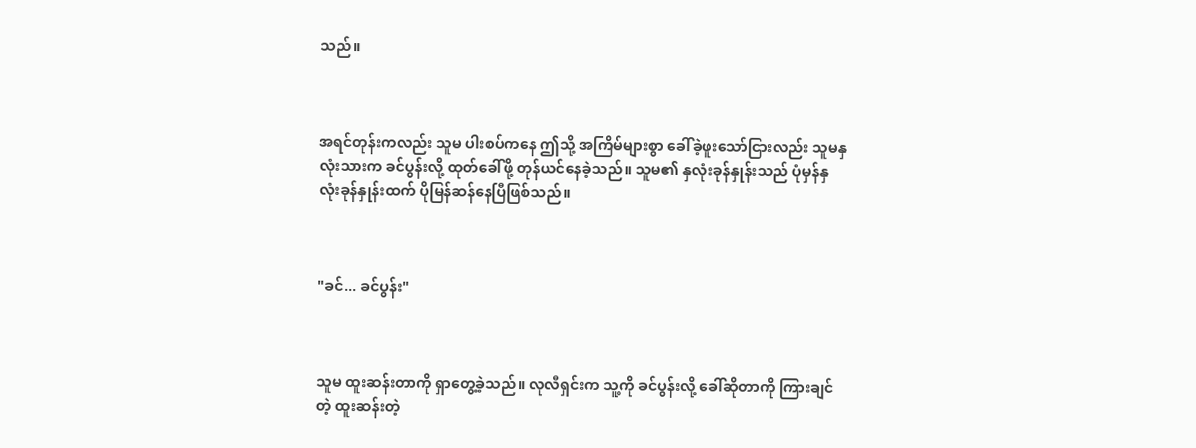သည်။



အရင်တုန်းကလည်း သူမ ပါးစပ်ကနေ ဤသို့ အကြိမ်များစွာ ခေါ်ခဲ့ဖူးသော်ငြားလည်း သူမနှလုံးသားက ခင်ပွန်းလို့ ထုတ်ခေါ်ဖို့ တုန်ယင်နေခဲ့သည်။ သူမ၏ နှလုံးခုန်နှုန်းသည် ပုံမှန်နှလုံးခုန်နှုန်းထက် ပိုမြန်ဆန်နေပြီဖြစ်သည်။



"ခင်... ခင်ပွန်း"



သူမ ထူးဆန်းတာကို ရှာတွေ့ခဲ့သည်။ လုလီရှင်းက သူ့ကို ခင်ပွန်းလို့ ခေါ်ဆိုတာကို ကြားချင်တဲ့ ထူးဆန်းတဲ့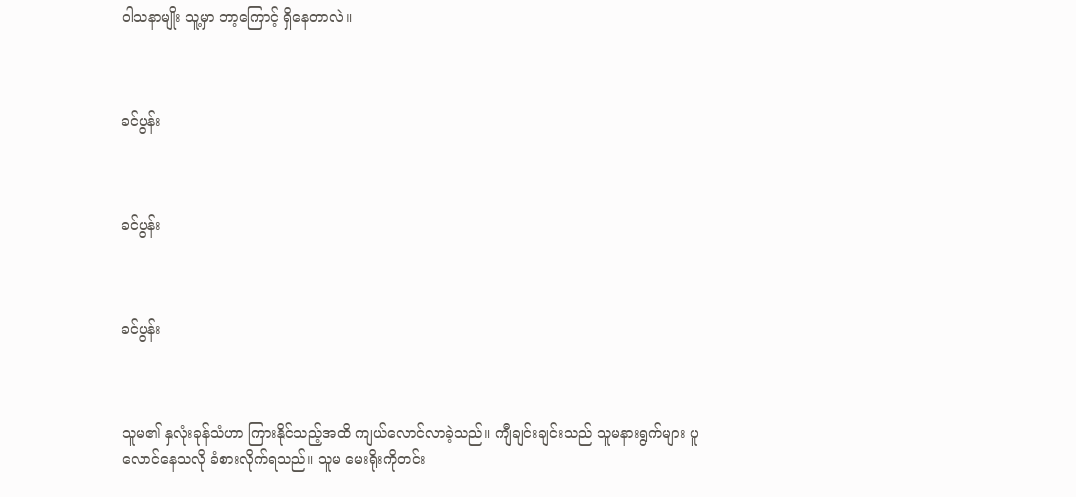ဝါသနာမျိုး သူ့မှာ ဘာ့ကြောင့် ရှိနေတာလဲ။



ခင်ပွန်း



ခင်ပွန်း



ခင်ပွန်း



သူမ၏ နှလုံးခုန်သံဟာ ကြားနိုင်သည့်အထိ ကျယ်လောင်လာခဲ့သည်။ ကျီချင်းချင်းသည် သူမနားရွက်များ ပူလောင်နေသလို ခံစားလိုက်ရသည်။ သူမ မေးရိုးကိုတင်း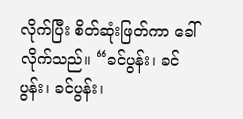လိုက်ပြီး စိတ်ဆုံးဖြတ်ကာ ခေါ်လိုက်သည်။ “ခင်ပွန်း၊ ခင်ပွန်း၊ ခင်ပွန်း၊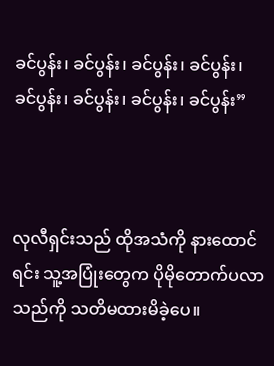ခင်ပွန်း၊ ခင်ပွန်း၊ ခင်ပွန်း၊ ခင်ပွန်း၊ ခင်ပွန်း၊ ခင်ပွန်း၊ ခင်ပွန်း၊ ခင်ပွန်း”



လုလီရှင်းသည် ထိုအသံကို နားထောင်ရင်း သူ့အပြုံးတွေက ပိုမိုတောက်ပလာသည်ကို သတိမထားမိခဲ့ပေ။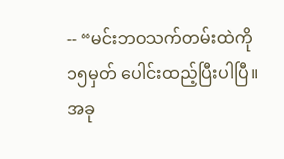-- “မင်းဘဝသက်တမ်းထဲကို ၁၅မှတ် ပေါင်းထည့်ပြီးပါပြီ။ အခု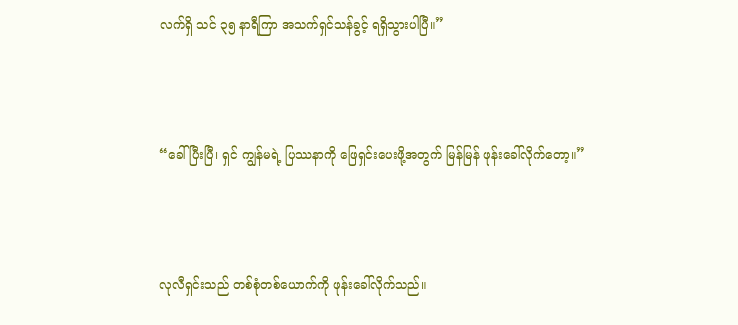လက်ရှိ သင် ၃၅ နာရီကြာ အသက်ရှင်သန်ခွင့် ရရှိသွားပါပြီ။”



“ခေါ်ပြီးပြီ၊ ရှင် ကျွန်မရဲ့ ပြဿနာကို ဖြေရှင်းပေးဖို့အတွက် မြန်မြန် ဖုန်းခေါ်လိုက်တော့။”



လုလီရှင်းသည် တစ်စုံတစ်ယောက်ကို ဖုန်းခေါ်လိုက်သည်။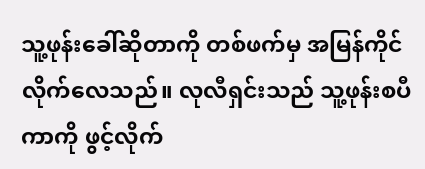သူ့ဖုန်းခေါ်ဆိုတာကို တစ်ဖက်မှ အမြန်ကိုင်လိုက်လေသည်။ လုလီရှင်းသည် သူ့ဖုန်းစပီကာကို ဖွင့်လိုက်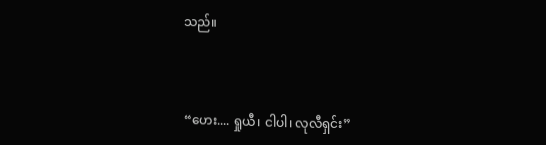သည်။



“ဟေး.... ရှုယီ၊ ငါပါ၊ လုလီရှင်း”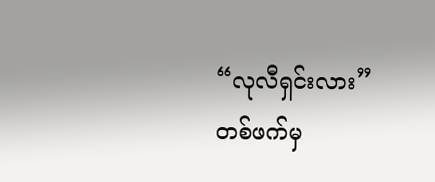“လုလီရှင်းလား” တစ်ဖက်မှ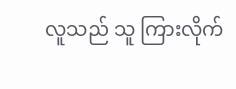လူသည် သူ ကြားလိုက်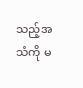သည့်အသံကို မ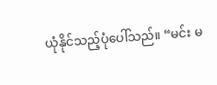ယုံနိုင်သည့်ပုံပေါ်သည်။ “မင်း မ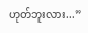ဟုတ်ဘူးလား...”